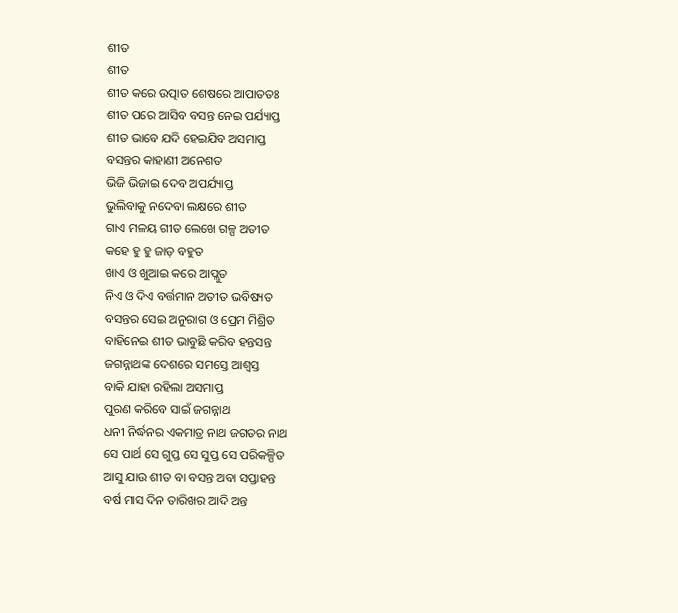ଶୀତ
ଶୀତ
ଶୀତ କରେ ଉତ୍ପାତ ଶେଷରେ ଆପାତତଃ
ଶୀତ ପରେ ଆସିବ ବସନ୍ତ ନେଇ ପର୍ଯ୍ୟାପ୍ତ
ଶୀତ ଭାବେ ଯଦି ହେଇଯିବ ଅସମାପ୍ତ
ବସନ୍ତର କାହାଣୀ ଅନେଶତ
ଭିଜି ଭିଜାଇ ଦେବ ଅପର୍ଯ୍ୟାପ୍ତ
ଭୁଲିବାକୁ ନଦେବା ଲକ୍ଷରେ ଶୀତ
ଗାଏ ମଳୟ ଗୀତ ଲେଖେ ଗଳ୍ପ ଅତୀତ
କହେ ହୁ ହୁ ଜାଡ଼ ବହୁତ
ଖାଏ ଓ ଖୁଆଇ କରେ ଆପ୍ଲୁତ
ନିଏ ଓ ଦିଏ ବର୍ତ୍ତମାନ ଅତୀତ ଭବିଷ୍ୟତ
ବସନ୍ତର ସେଇ ଅନୁରାଗ ଓ ପ୍ରେମ ମିଶ୍ରିତ
ବାହିନେଇ ଶୀତ ଭାବୁଛି କରିବ ହନ୍ତସନ୍ତ
ଜଗନ୍ନାଥଙ୍କ ଦେଶରେ ସମସ୍ତେ ଆଶ୍ଵସ୍ତ
ବାକି ଯାହା ରହିଲା ଅସମାପ୍ତ
ପୁରଣ କରିବେ ସାଇଁ ଜଗନ୍ନାଥ
ଧନୀ ନିର୍ଦ୍ଧନର ଏକମାତ୍ର ନାଥ ଜଗତର ନାଥ
ସେ ପାର୍ଥ ସେ ଗୁପ୍ତ ସେ ସୁପ୍ତ ସେ ପରିକଳ୍ପିତ
ଆସୁ ଯାଉ ଶୀତ ବା ବସନ୍ତ ଅବା ସପ୍ତାହନ୍ତ
ବର୍ଷ ମାସ ଦିନ ତାରିଖର ଆଦି ଅନ୍ତ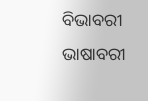ବିଭାବରୀ ଭାଷାବରୀ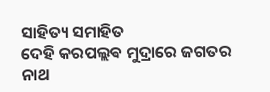ସାହିତ୍ୟ ସମାହିତ
ଦେହି କରପଲ୍ଲଵ ମୁଦ୍ରାରେ ଜଗତର ନାଥ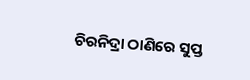ଚିରନିଦ୍ରା ଠାଣିରେ ସୁପ୍ତ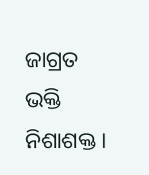ଜାଗ୍ରତ ଭକ୍ତି ନିଶାଶକ୍ତ ।